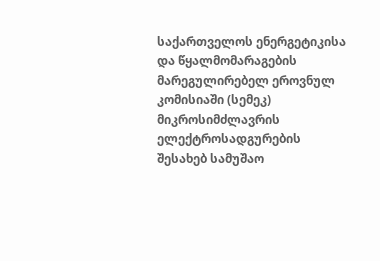საქართველოს ენერგეტიკისა და წყალმომარაგების მარეგულირებელ ეროვნულ კომისიაში (სემეკ) მიკროსიმძლავრის ელექტროსადგურების შესახებ სამუშაო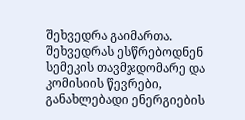შეხვედრა გაიმართა. შეხვედრას ესწრებოდნენ სემეკის თავმჯდომარე და კომისიის წევრები, განახლებადი ენერგიების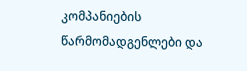კომპანიების წარმომადგენლები და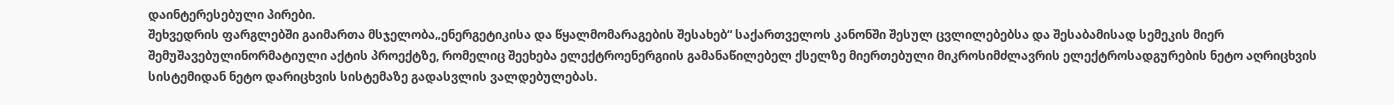დაინტერესებული პირები.
შეხვედრის ფარგლებში გაიმართა მსჯელობა„ენერგეტიკისა და წყალმომარაგების შესახებ“ საქართველოს კანონში შესულ ცვლილებებსა და შესაბამისად სემეკის მიერ შემუშავებულინორმატიული აქტის პროექტზე, რომელიც შეეხება ელექტროენერგიის გამანაწილებელ ქსელზე მიერთებული მიკროსიმძლავრის ელექტროსადგურების ნეტო აღრიცხვის სისტემიდან ნეტო დარიცხვის სისტემაზე გადასვლის ვალდებულებას.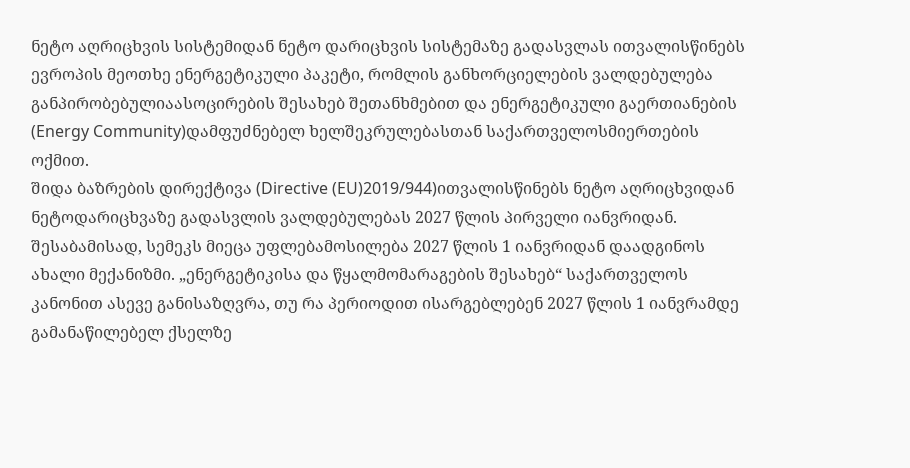ნეტო აღრიცხვის სისტემიდან ნეტო დარიცხვის სისტემაზე გადასვლას ითვალისწინებს ევროპის მეოთხე ენერგეტიკული პაკეტი, რომლის განხორციელების ვალდებულება განპირობებულიაასოცირების შესახებ შეთანხმებით და ენერგეტიკული გაერთიანების (Energy Community)დამფუძნებელ ხელშეკრულებასთან საქართველოსმიერთების ოქმით.
შიდა ბაზრების დირექტივა (Directive (EU)2019/944)ითვალისწინებს ნეტო აღრიცხვიდან ნეტოდარიცხვაზე გადასვლის ვალდებულებას 2027 წლის პირველი იანვრიდან. შესაბამისად, სემეკს მიეცა უფლებამოსილება 2027 წლის 1 იანვრიდან დაადგინოს ახალი მექანიზმი. „ენერგეტიკისა და წყალმომარაგების შესახებ“ საქართველოს კანონით ასევე განისაზღვრა, თუ რა პერიოდით ისარგებლებენ 2027 წლის 1 იანვრამდე გამანაწილებელ ქსელზე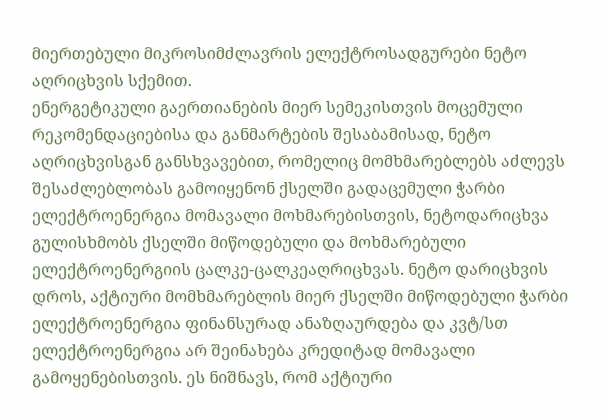მიერთებული მიკროსიმძლავრის ელექტროსადგურები ნეტო აღრიცხვის სქემით.
ენერგეტიკული გაერთიანების მიერ სემეკისთვის მოცემული რეკომენდაციებისა და განმარტების შესაბამისად, ნეტო აღრიცხვისგან განსხვავებით, რომელიც მომხმარებლებს აძლევს შესაძლებლობას გამოიყენონ ქსელში გადაცემული ჭარბი ელექტროენერგია მომავალი მოხმარებისთვის, ნეტოდარიცხვა გულისხმობს ქსელში მიწოდებული და მოხმარებული ელექტროენერგიის ცალკე-ცალკეაღრიცხვას. ნეტო დარიცხვის დროს, აქტიური მომხმარებლის მიერ ქსელში მიწოდებული ჭარბი ელექტროენერგია ფინანსურად ანაზღაურდება და კვტ/სთ ელექტროენერგია არ შეინახება კრედიტად მომავალი გამოყენებისთვის. ეს ნიშნავს, რომ აქტიური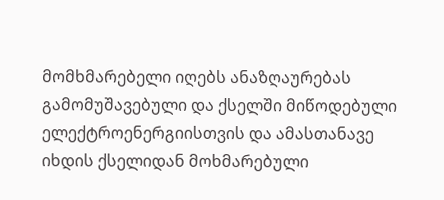მომხმარებელი იღებს ანაზღაურებას გამომუშავებული და ქსელში მიწოდებული ელექტროენერგიისთვის და ამასთანავე იხდის ქსელიდან მოხმარებული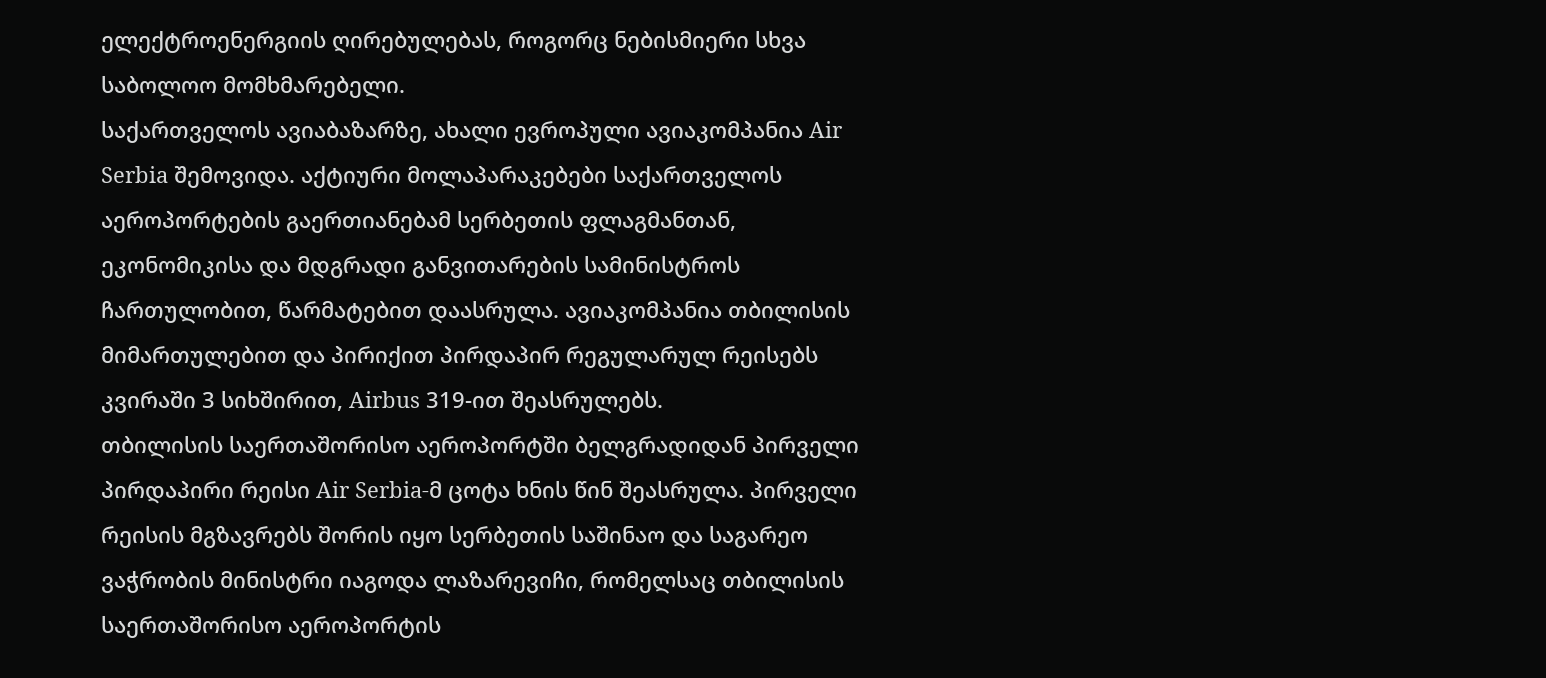ელექტროენერგიის ღირებულებას, როგორც ნებისმიერი სხვა საბოლოო მომხმარებელი.
საქართველოს ავიაბაზარზე, ახალი ევროპული ავიაკომპანია Air Serbia შემოვიდა. აქტიური მოლაპარაკებები საქართველოს აეროპორტების გაერთიანებამ სერბეთის ფლაგმანთან, ეკონომიკისა და მდგრადი განვითარების სამინისტროს ჩართულობით, წარმატებით დაასრულა. ავიაკომპანია თბილისის მიმართულებით და პირიქით პირდაპირ რეგულარულ რეისებს კვირაში 3 სიხშირით, Airbus 319-ით შეასრულებს.
თბილისის საერთაშორისო აეროპორტში ბელგრადიდან პირველი პირდაპირი რეისი Air Serbia-მ ცოტა ხნის წინ შეასრულა. პირველი რეისის მგზავრებს შორის იყო სერბეთის საშინაო და საგარეო ვაჭრობის მინისტრი იაგოდა ლაზარევიჩი, რომელსაც თბილისის საერთაშორისო აეროპორტის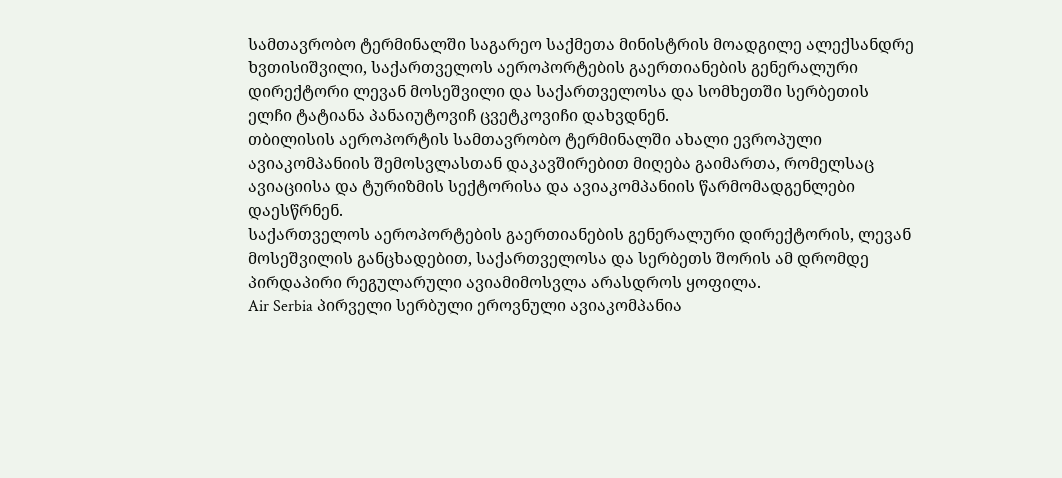სამთავრობო ტერმინალში საგარეო საქმეთა მინისტრის მოადგილე ალექსანდრე ხვთისიშვილი, საქართველოს აეროპორტების გაერთიანების გენერალური დირექტორი ლევან მოსეშვილი და საქართველოსა და სომხეთში სერბეთის ელჩი ტატიანა პანაიუტოვიჩ ცვეტკოვიჩი დახვდნენ.
თბილისის აეროპორტის სამთავრობო ტერმინალში ახალი ევროპული ავიაკომპანიის შემოსვლასთან დაკავშირებით მიღება გაიმართა, რომელსაც ავიაციისა და ტურიზმის სექტორისა და ავიაკომპანიის წარმომადგენლები დაესწრნენ.
საქართველოს აეროპორტების გაერთიანების გენერალური დირექტორის, ლევან მოსეშვილის განცხადებით, საქართველოსა და სერბეთს შორის ამ დრომდე პირდაპირი რეგულარული ავიამიმოსვლა არასდროს ყოფილა.
Air Serbia პირველი სერბული ეროვნული ავიაკომპანია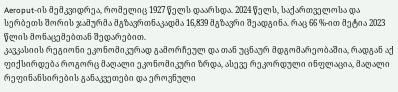Aeroput-ის მემკვიდრეა, რომელიც 1927 წელს დაარსდა. 2024 წელს, საქართველოსა და სერბეთს შორის ჯამურმა მგზავრთნაკადმა 16,839 მგზავრი შეადგინა. რაც 66 %-ით მეტია 2023 წლის მონაცემებთან შედარებით.
კავკასიის რეგიონი ეკონომიკურად გამორჩეულ და თან უცნაურ მდგომარეობაშია, რადგან აქ ფიქსირდება როგორც მაღალი ეკონომიკური ზრდა, ასევე რეკორდული ინფლაცია, მაღალი რეფინანსირების განაკვეთები და ეროვნული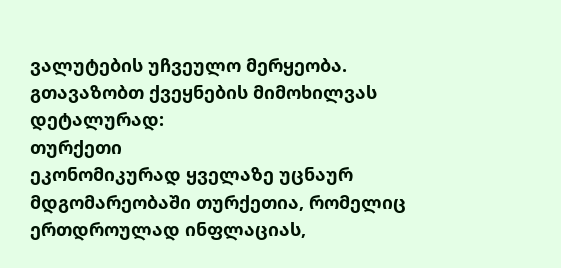ვალუტების უჩვეულო მერყეობა.
გთავაზობთ ქვეყნების მიმოხილვას დეტალურად:
თურქეთი
ეკონომიკურად ყველაზე უცნაურ მდგომარეობაში თურქეთია, რომელიც ერთდროულად ინფლაციას,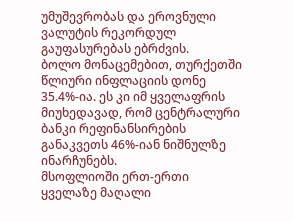უმუშევრობას და ეროვნული ვალუტის რეკორდულ გაუფასურებას ებრძვის.
ბოლო მონაცემებით, თურქეთში წლიური ინფლაციის დონე 35.4%-ია. ეს კი იმ ყველაფრის მიუხედავად, რომ ცენტრალური ბანკი რეფინანსირების განაკვეთს 46%-იან ნიშნულზე ინარჩუნებს.
მსოფლიოში ერთ-ერთი ყველაზე მაღალი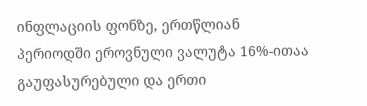ინფლაციის ფონზე, ერთწლიან პერიოდში ეროვნული ვალუტა 16%-ითაა გაუფასურებული და ერთი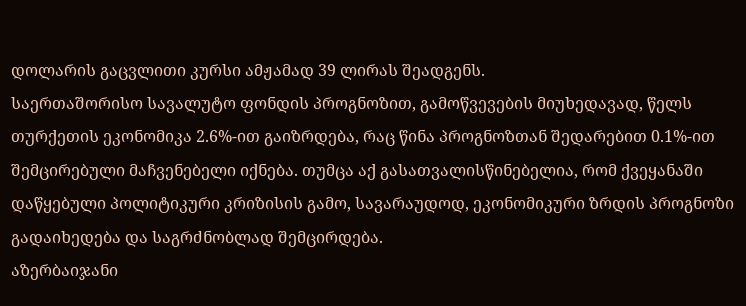დოლარის გაცვლითი კურსი ამჟამად 39 ლირას შეადგენს.
საერთაშორისო სავალუტო ფონდის პროგნოზით, გამოწვევების მიუხედავად, წელს თურქეთის ეკონომიკა 2.6%-ით გაიზრდება, რაც წინა პროგნოზთან შედარებით 0.1%-ით შემცირებული მაჩვენებელი იქნება. თუმცა აქ გასათვალისწინებელია, რომ ქვეყანაში დაწყებული პოლიტიკური კრიზისის გამო, სავარაუდოდ, ეკონომიკური ზრდის პროგნოზი გადაიხედება და საგრძნობლად შემცირდება.
აზერბაიჯანი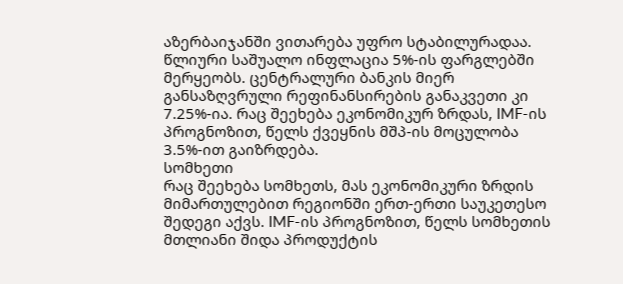აზერბაიჯანში ვითარება უფრო სტაბილურადაა. წლიური საშუალო ინფლაცია 5%-ის ფარგლებში მერყეობს. ცენტრალური ბანკის მიერ განსაზღვრული რეფინანსირების განაკვეთი კი 7.25%-ია. რაც შეეხება ეკონომიკურ ზრდას, IMF-ის პროგნოზით, წელს ქვეყნის მშპ-ის მოცულობა 3.5%-ით გაიზრდება.
სომხეთი
რაც შეეხება სომხეთს, მას ეკონომიკური ზრდის მიმართულებით რეგიონში ერთ-ერთი საუკეთესო შედეგი აქვს. IMF-ის პროგნოზით, წელს სომხეთის მთლიანი შიდა პროდუქტის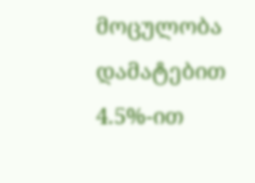მოცულობა დამატებით 4.5%-ით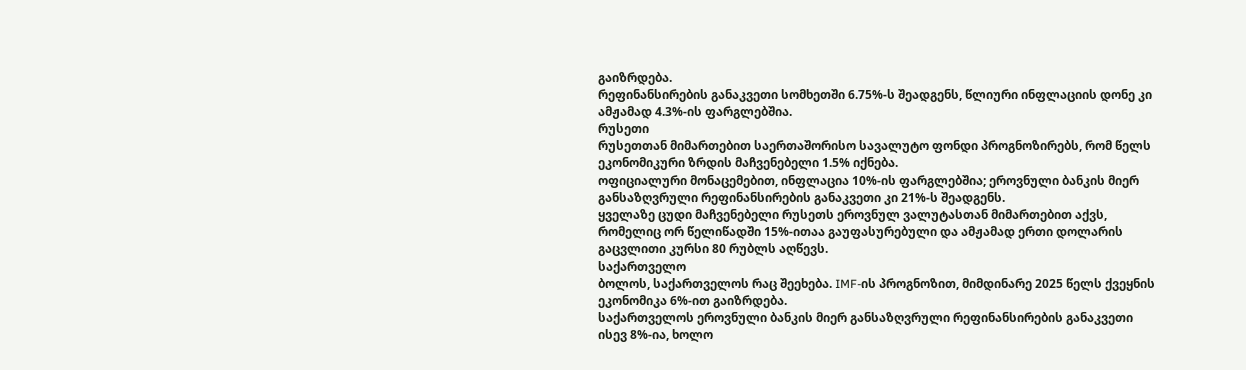გაიზრდება.
რეფინანსირების განაკვეთი სომხეთში 6.75%-ს შეადგენს, წლიური ინფლაციის დონე კი ამჟამად 4.3%-ის ფარგლებშია.
რუსეთი
რუსეთთან მიმართებით საერთაშორისო სავალუტო ფონდი პროგნოზირებს, რომ წელს ეკონომიკური ზრდის მაჩვენებელი 1.5% იქნება.
ოფიციალური მონაცემებით, ინფლაცია 10%-ის ფარგლებშია; ეროვნული ბანკის მიერ განსაზღვრული რეფინანსირების განაკვეთი კი 21%-ს შეადგენს.
ყველაზე ცუდი მაჩვენებელი რუსეთს ეროვნულ ვალუტასთან მიმართებით აქვს, რომელიც ორ წელიწადში 15%-ითაა გაუფასურებული და ამჟამად ერთი დოლარის გაცვლითი კურსი 80 რუბლს აღწევს.
საქართველო
ბოლოს, საქართველოს რაც შეეხება. IMF-ის პროგნოზით, მიმდინარე 2025 წელს ქვეყნის ეკონომიკა 6%-ით გაიზრდება.
საქართველოს ეროვნული ბანკის მიერ განსაზღვრული რეფინანსირების განაკვეთი ისევ 8%-ია, ხოლო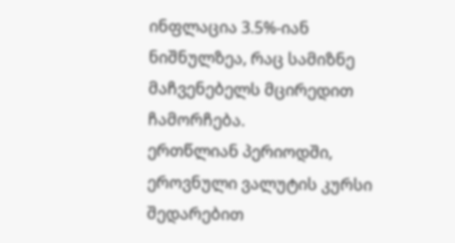ინფლაცია 3.5%-იან ნიშნულზეა, რაც სამიზნე მაჩვენებელს მცირედით ჩამორჩება.
ერთწლიან პერიოდში, ეროვნული ვალუტის კურსი შედარებით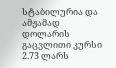სტაბილურია და ამჟამად დოლარის გაცვლითი კურსი 2.73 ლარს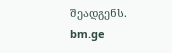შეადგენს.
bm.ge